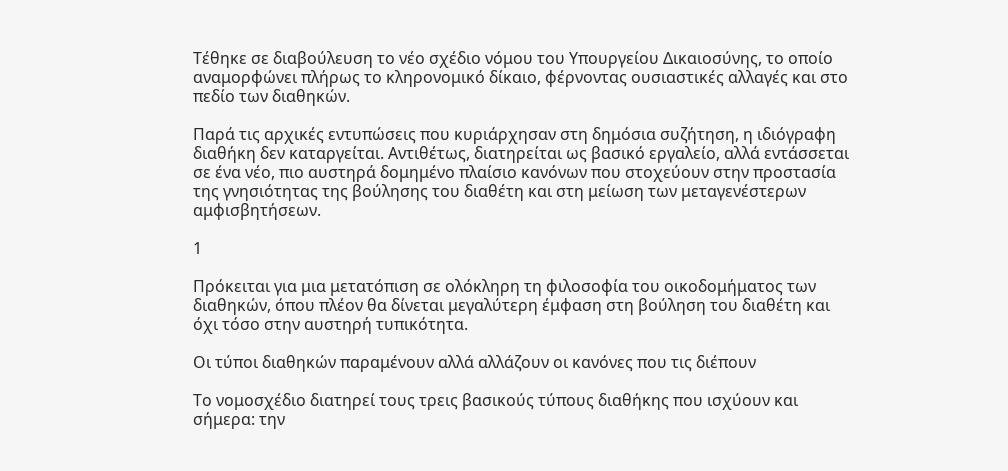Τέθηκε σε διαβούλευση το νέο σχέδιο νόμου του Υπουργείου Δικαιοσύνης, το οποίο αναμορφώνει πλήρως το κληρονομικό δίκαιο, φέρνοντας ουσιαστικές αλλαγές και στο πεδίο των διαθηκών.

Παρά τις αρχικές εντυπώσεις που κυριάρχησαν στη δημόσια συζήτηση, η ιδιόγραφη διαθήκη δεν καταργείται. Αντιθέτως, διατηρείται ως βασικό εργαλείο, αλλά εντάσσεται σε ένα νέο, πιο αυστηρά δομημένο πλαίσιο κανόνων που στοχεύουν στην προστασία της γνησιότητας της βούλησης του διαθέτη και στη μείωση των μεταγενέστερων αμφισβητήσεων.

1

Πρόκειται για μια μετατόπιση σε ολόκληρη τη φιλοσοφία του οικοδομήματος των διαθηκών, όπου πλέον θα δίνεται μεγαλύτερη έμφαση στη βούληση του διαθέτη και όχι τόσο στην αυστηρή τυπικότητα.

Οι τύποι διαθηκών παραμένουν αλλά αλλάζουν οι κανόνες που τις διέπουν

Το νομοσχέδιο διατηρεί τους τρεις βασικούς τύπους διαθήκης που ισχύουν και σήμερα: την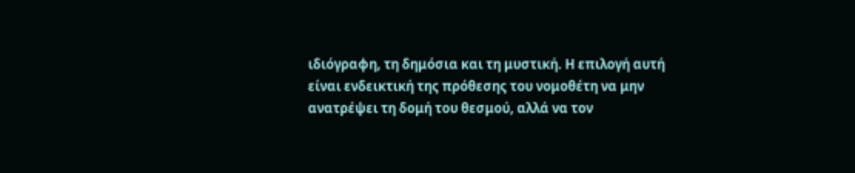ιδιόγραφη, τη δημόσια και τη μυστική. Η επιλογή αυτή είναι ενδεικτική της πρόθεσης του νομοθέτη να μην ανατρέψει τη δομή του θεσμού, αλλά να τον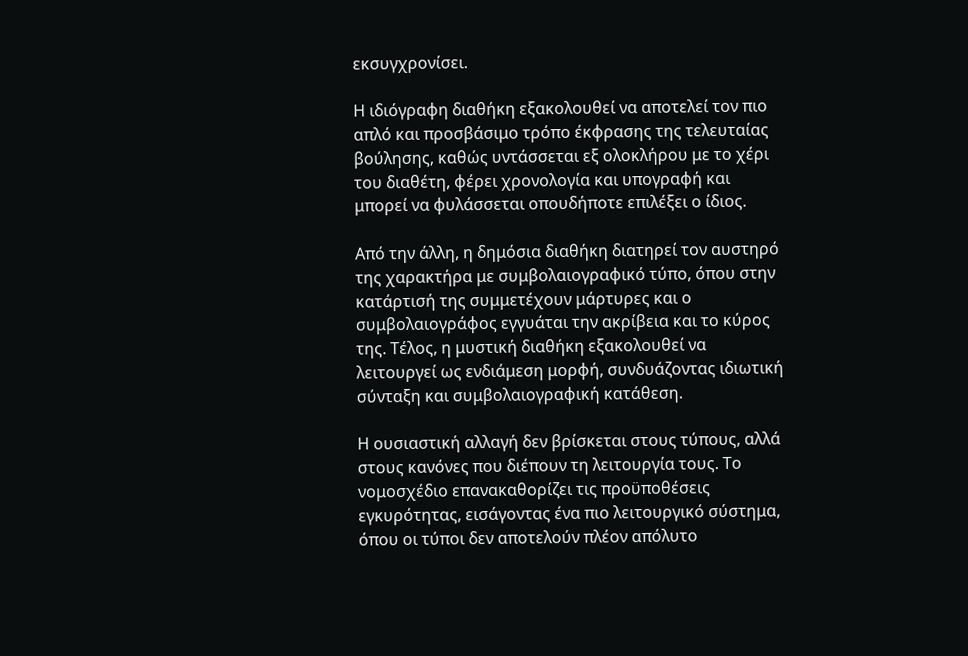εκσυγχρονίσει.

Η ιδιόγραφη διαθήκη εξακολουθεί να αποτελεί τον πιο απλό και προσβάσιμο τρόπο έκφρασης της τελευταίας βούλησης, καθώς υντάσσεται εξ ολοκλήρου με το χέρι του διαθέτη, φέρει χρονολογία και υπογραφή και μπορεί να φυλάσσεται οπουδήποτε επιλέξει ο ίδιος.

Από την άλλη, η δημόσια διαθήκη διατηρεί τον αυστηρό της χαρακτήρα με συμβολαιογραφικό τύπο, όπου στην κατάρτισή της συμμετέχουν μάρτυρες και ο συμβολαιογράφος εγγυάται την ακρίβεια και το κύρος της. Τέλος, η μυστική διαθήκη εξακολουθεί να λειτουργεί ως ενδιάμεση μορφή, συνδυάζοντας ιδιωτική σύνταξη και συμβολαιογραφική κατάθεση.

Η ουσιαστική αλλαγή δεν βρίσκεται στους τύπους, αλλά στους κανόνες που διέπουν τη λειτουργία τους. Το νομοσχέδιο επανακαθορίζει τις προϋποθέσεις εγκυρότητας, εισάγοντας ένα πιο λειτουργικό σύστημα, όπου οι τύποι δεν αποτελούν πλέον απόλυτο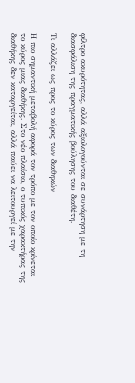φίλτρο ακυρότητας, αλλά αξιολογούνται σε συνάρτηση με τη διασφάλιση της πραγματικής βούλησης του διαθέτη.

Τι αλλάζει ως προς το κύρος των διαθηκών

Η πιο σημαντική μεταβολή αφορά τον τρόπο με τον οποίο κρίνεται το κύρος μιας διαθήκης. Στο νέο πλαίσιο, ο τυπικός χαρακτήρας της διαθήκης δεν καταργείται, αλλά παύει να λειτουργεί με την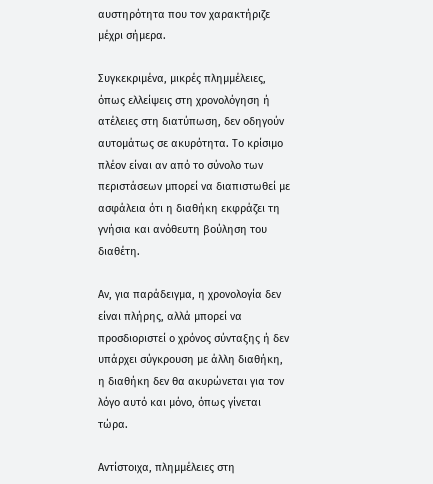αυστηρότητα που τον χαρακτήριζε μέχρι σήμερα.

Συγκεκριμένα, μικρές πλημμέλειες, όπως ελλείψεις στη χρονολόγηση ή ατέλειες στη διατύπωση, δεν οδηγούν αυτομάτως σε ακυρότητα. Το κρίσιμο πλέον είναι αν από το σύνολο των περιστάσεων μπορεί να διαπιστωθεί με ασφάλεια ότι η διαθήκη εκφράζει τη γνήσια και ανόθευτη βούληση του διαθέτη.

Αν, για παράδειγμα, η χρονολογία δεν είναι πλήρης, αλλά μπορεί να προσδιοριστεί ο χρόνος σύνταξης ή δεν υπάρχει σύγκρουση με άλλη διαθήκη, η διαθήκη δεν θα ακυρώνεται για τον λόγο αυτό και μόνο, όπως γίνεται τώρα.

Αντίστοιχα, πλημμέλειες στη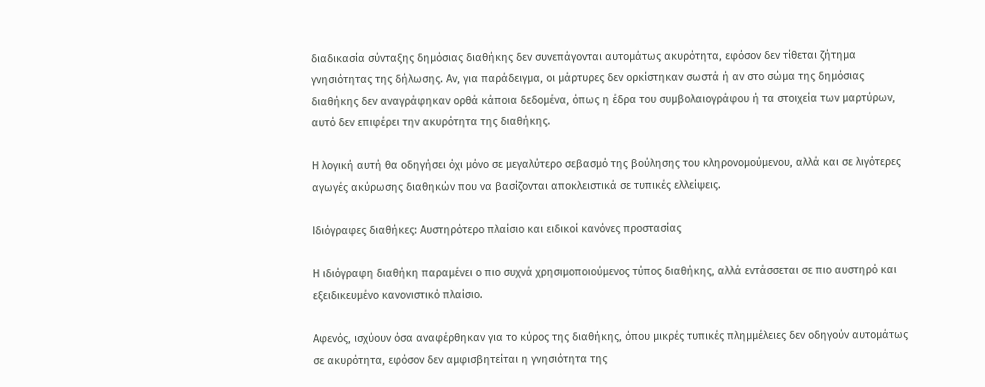διαδικασία σύνταξης δημόσιας διαθήκης δεν συνεπάγονται αυτομάτως ακυρότητα, εφόσον δεν τίθεται ζήτημα γνησιότητας της δήλωσης. Αν, για παράδειγμα, οι μάρτυρες δεν ορκίστηκαν σωστά ή αν στο σώμα της δημόσιας διαθήκης δεν αναγράφηκαν ορθά κάποια δεδομένα, όπως η έδρα του συμβολαιογράφου ή τα στοιχεία των μαρτύρων, αυτό δεν επιφέρει την ακυρότητα της διαθήκης.

Η λογική αυτή θα οδηγήσει όχι μόνο σε μεγαλύτερο σεβασμό της βούλησης του κληρονομούμενου, αλλά και σε λιγότερες αγωγές ακύρωσης διαθηκών που να βασίζονται αποκλειστικά σε τυπικές ελλείψεις.

Ιδιόγραφες διαθήκες: Αυστηρότερο πλαίσιο και ειδικοί κανόνες προστασίας

Η ιδιόγραφη διαθήκη παραμένει ο πιο συχνά χρησιμοποιούμενος τύπος διαθήκης, αλλά εντάσσεται σε πιο αυστηρό και εξειδικευμένο κανονιστικό πλαίσιο.

Αφενός, ισχύουν όσα αναφέρθηκαν για το κύρος της διαθήκης, όπου μικρές τυπικές πλημμέλειες δεν οδηγούν αυτομάτως σε ακυρότητα, εφόσον δεν αμφισβητείται η γνησιότητα της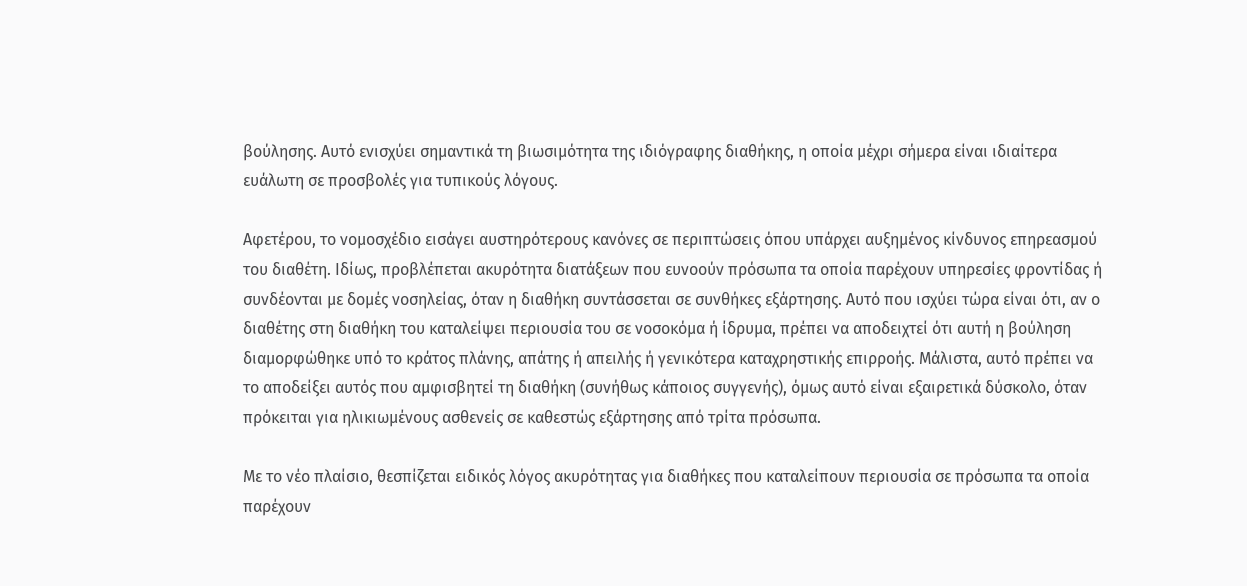βούλησης. Αυτό ενισχύει σημαντικά τη βιωσιμότητα της ιδιόγραφης διαθήκης, η οποία μέχρι σήμερα είναι ιδιαίτερα ευάλωτη σε προσβολές για τυπικούς λόγους.

Αφετέρου, το νομοσχέδιο εισάγει αυστηρότερους κανόνες σε περιπτώσεις όπου υπάρχει αυξημένος κίνδυνος επηρεασμού του διαθέτη. Ιδίως, προβλέπεται ακυρότητα διατάξεων που ευνοούν πρόσωπα τα οποία παρέχουν υπηρεσίες φροντίδας ή συνδέονται με δομές νοσηλείας, όταν η διαθήκη συντάσσεται σε συνθήκες εξάρτησης. Αυτό που ισχύει τώρα είναι ότι, αν ο διαθέτης στη διαθήκη του καταλείψει περιουσία του σε νοσοκόμα ή ίδρυμα, πρέπει να αποδειχτεί ότι αυτή η βούληση διαμορφώθηκε υπό το κράτος πλάνης, απάτης ή απειλής ή γενικότερα καταχρηστικής επιρροής. Μάλιστα, αυτό πρέπει να το αποδείξει αυτός που αμφισβητεί τη διαθήκη (συνήθως κάποιος συγγενής), όμως αυτό είναι εξαιρετικά δύσκολο, όταν πρόκειται για ηλικιωμένους ασθενείς σε καθεστώς εξάρτησης από τρίτα πρόσωπα.

Με το νέο πλαίσιο, θεσπίζεται ειδικός λόγος ακυρότητας για διαθήκες που καταλείπουν περιουσία σε πρόσωπα τα οποία παρέχουν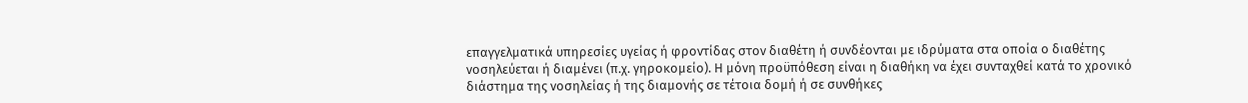επαγγελματικά υπηρεσίες υγείας ή φροντίδας στον διαθέτη ή συνδέονται με ιδρύματα στα οποία ο διαθέτης νοσηλεύεται ή διαμένει (π.χ. γηροκομείο). Η μόνη προϋπόθεση είναι η διαθήκη να έχει συνταχθεί κατά το χρονικό διάστημα της νοσηλείας ή της διαμονής σε τέτοια δομή ή σε συνθήκες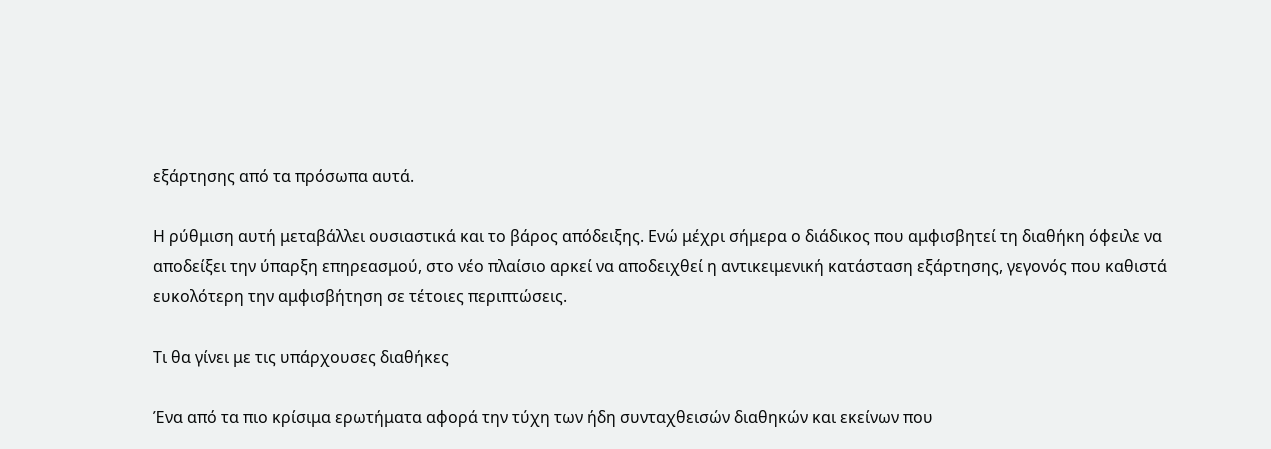εξάρτησης από τα πρόσωπα αυτά.

Η ρύθμιση αυτή μεταβάλλει ουσιαστικά και το βάρος απόδειξης. Ενώ μέχρι σήμερα ο διάδικος που αμφισβητεί τη διαθήκη όφειλε να αποδείξει την ύπαρξη επηρεασμού, στο νέο πλαίσιο αρκεί να αποδειχθεί η αντικειμενική κατάσταση εξάρτησης, γεγονός που καθιστά ευκολότερη την αμφισβήτηση σε τέτοιες περιπτώσεις.

Τι θα γίνει με τις υπάρχουσες διαθήκες

Ένα από τα πιο κρίσιμα ερωτήματα αφορά την τύχη των ήδη συνταχθεισών διαθηκών και εκείνων που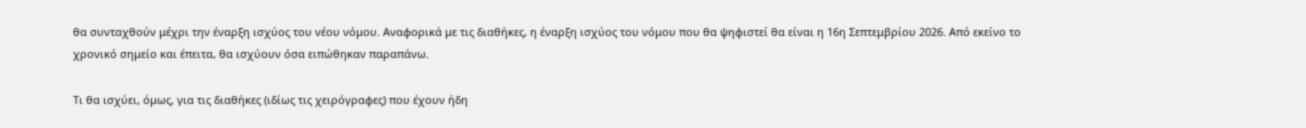θα συνταχθούν μέχρι την έναρξη ισχύος του νέου νόμου. Αναφορικά με τις διαθήκες, η έναρξη ισχύος του νόμου που θα ψηφιστεί θα είναι η 16η Σεπτεμβρίου 2026. Από εκείνο το χρονικό σημείο και έπειτα, θα ισχύουν όσα ειπώθηκαν παραπάνω.

Τι θα ισχύει, όμως, για τις διαθήκες (ιδίως τις χειρόγραφες) που έχουν ήδη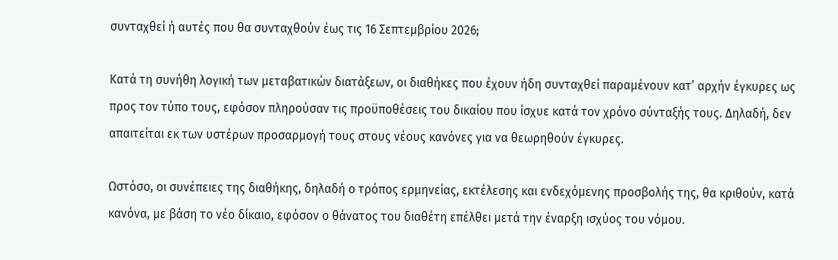συνταχθεί ή αυτές που θα συνταχθούν έως τις 16 Σεπτεμβρίου 2026;

Κατά τη συνήθη λογική των μεταβατικών διατάξεων, οι διαθήκες που έχουν ήδη συνταχθεί παραμένουν κατ’ αρχήν έγκυρες ως προς τον τύπο τους, εφόσον πληρούσαν τις προϋποθέσεις του δικαίου που ίσχυε κατά τον χρόνο σύνταξής τους. Δηλαδή, δεν απαιτείται εκ των υστέρων προσαρμογή τους στους νέους κανόνες για να θεωρηθούν έγκυρες.

Ωστόσο, οι συνέπειες της διαθήκης, δηλαδή ο τρόπος ερμηνείας, εκτέλεσης και ενδεχόμενης προσβολής της, θα κριθούν, κατά κανόνα, με βάση το νέο δίκαιο, εφόσον ο θάνατος του διαθέτη επέλθει μετά την έναρξη ισχύος του νόμου.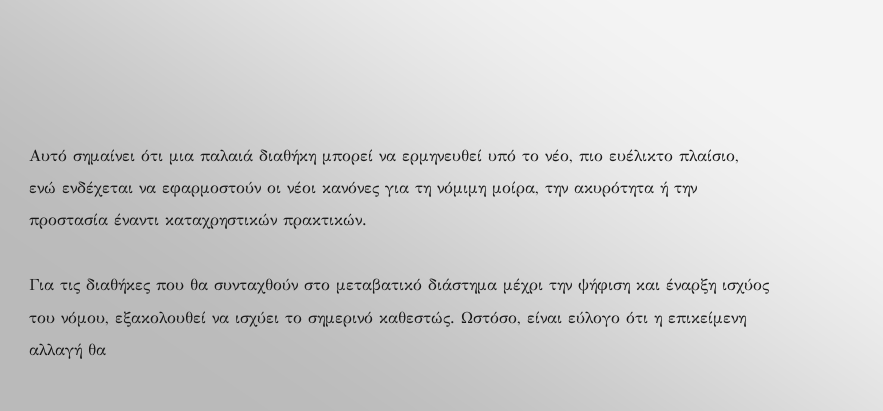Αυτό σημαίνει ότι μια παλαιά διαθήκη μπορεί να ερμηνευθεί υπό το νέο, πιο ευέλικτο πλαίσιο, ενώ ενδέχεται να εφαρμοστούν οι νέοι κανόνες για τη νόμιμη μοίρα, την ακυρότητα ή την προστασία έναντι καταχρηστικών πρακτικών.

Για τις διαθήκες που θα συνταχθούν στο μεταβατικό διάστημα μέχρι την ψήφιση και έναρξη ισχύος του νόμου, εξακολουθεί να ισχύει το σημερινό καθεστώς. Ωστόσο, είναι εύλογο ότι η επικείμενη αλλαγή θα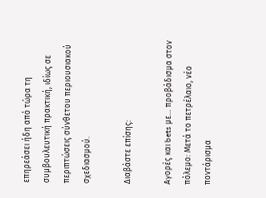επηρεάσει ήδη από τώρα τη συμβουλευτική πρακτική, ιδίως σε περιπτώσεις σύνθετου περιουσιακού σχεδιασμού.

Διαβάστε επίσης:

Αγορές και bets με… προβάδισμα στον πόλεμο: Μετά το πετρέλαιο, νέο ποντάρισμα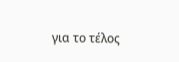για το τέλος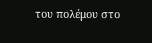του πολέμου στο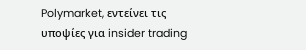Polymarket, εντείνει τις υποψίες για insider trading